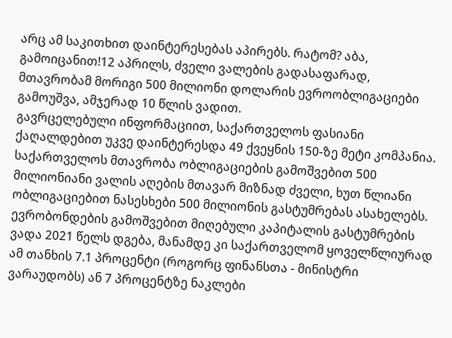არც ამ საკითხით დაინტერესებას აპირებს. რატომ? აბა, გამოიცანით!12 აპრილს, ძველი ვალების გადასაფარად, მთავრობამ მორიგი 500 მილიონი დოლარის ევროობლიგაციები გამოუშვა, ამჯერად 10 წლის ვადით.
გავრცელებული ინფორმაციით, საქართველოს ფასიანი ქაღალდებით უკვე დაინტერესდა 49 ქვეყნის 150-ზე მეტი კომპანია. საქართველოს მთავრობა ობლიგაციების გამოშვებით 500 მილიონიანი ვალის აღების მთავარ მიზნად ძველი, ხუთ წლიანი ობლიგაციებით ნასესხები 500 მილიონის გასტუმრებას ასახელებს. ევრობონდების გამოშვებით მიღებული კაპიტალის გასტუმრების ვადა 2021 წელს დგება, მანამდე კი საქართველომ ყოველწლიურად ამ თანხის 7.1 პროცენტი (როგორც ფინანსთა - მინისტრი ვარაუდობს) ან 7 პროცენტზე ნაკლები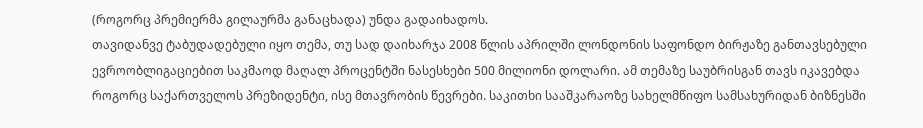(როგორც პრემიერმა გილაურმა განაცხადა) უნდა გადაიხადოს.
თავიდანვე ტაბუდადებული იყო თემა, თუ სად დაიხარჯა 2008 წლის აპრილში ლონდონის საფონდო ბირჟაზე განთავსებული ევროობლიგაციებით საკმაოდ მაღალ პროცენტში ნასესხები 500 მილიონი დოლარი. ამ თემაზე საუბრისგან თავს იკავებდა როგორც საქართველოს პრეზიდენტი, ისე მთავრობის წევრები. საკითხი სააშკარაოზე სახელმწიფო სამსახურიდან ბიზნესში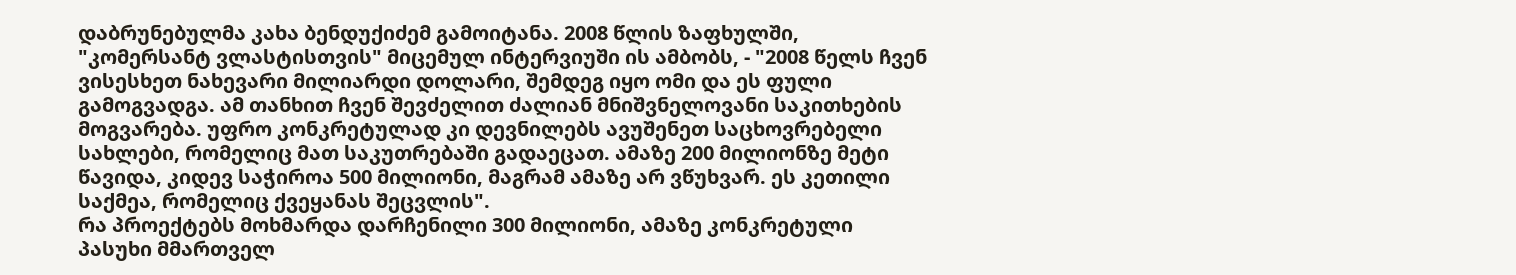დაბრუნებულმა კახა ბენდუქიძემ გამოიტანა. 2008 წლის ზაფხულში, "კომერსანტ ვლასტისთვის" მიცემულ ინტერვიუში ის ამბობს, - "2008 წელს ჩვენ ვისესხეთ ნახევარი მილიარდი დოლარი, შემდეგ იყო ომი და ეს ფული გამოგვადგა. ამ თანხით ჩვენ შევძელით ძალიან მნიშვნელოვანი საკითხების მოგვარება. უფრო კონკრეტულად კი დევნილებს ავუშენეთ საცხოვრებელი სახლები, რომელიც მათ საკუთრებაში გადაეცათ. ამაზე 200 მილიონზე მეტი წავიდა, კიდევ საჭიროა 500 მილიონი, მაგრამ ამაზე არ ვწუხვარ. ეს კეთილი საქმეა, რომელიც ქვეყანას შეცვლის".
რა პროექტებს მოხმარდა დარჩენილი 300 მილიონი, ამაზე კონკრეტული პასუხი მმართველ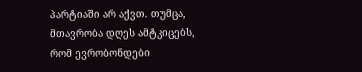პარტიაში არ აქვთ. თუმცა, მთავრობა დღეს ამტკიცებს, რომ ევრობონდები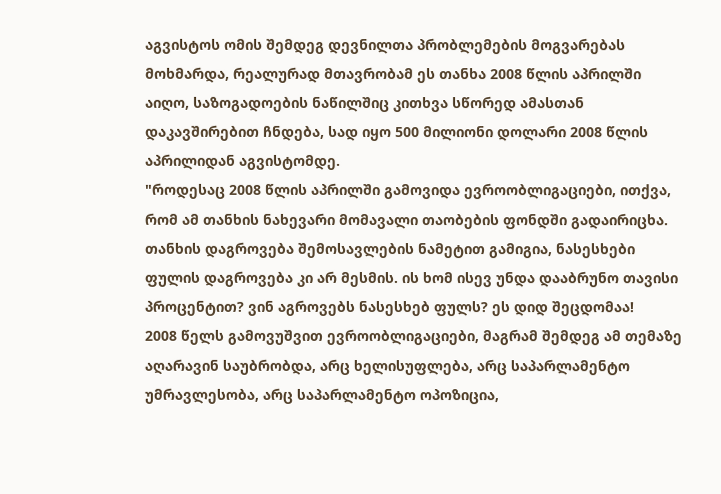აგვისტოს ომის შემდეგ დევნილთა პრობლემების მოგვარებას მოხმარდა, რეალურად მთავრობამ ეს თანხა 2008 წლის აპრილში აიღო, საზოგადოების ნაწილშიც კითხვა სწორედ ამასთან დაკავშირებით ჩნდება, სად იყო 500 მილიონი დოლარი 2008 წლის აპრილიდან აგვისტომდე.
"როდესაც 2008 წლის აპრილში გამოვიდა ევროობლიგაციები, ითქვა, რომ ამ თანხის ნახევარი მომავალი თაობების ფონდში გადაირიცხა. თანხის დაგროვება შემოსავლების ნამეტით გამიგია, ნასესხები ფულის დაგროვება კი არ მესმის. ის ხომ ისევ უნდა დააბრუნო თავისი პროცენტით? ვინ აგროვებს ნასესხებ ფულს? ეს დიდ შეცდომაა!
2008 წელს გამოვუშვით ევროობლიგაციები, მაგრამ შემდეგ ამ თემაზე აღარავინ საუბრობდა, არც ხელისუფლება, არც საპარლამენტო უმრავლესობა, არც საპარლამენტო ოპოზიცია,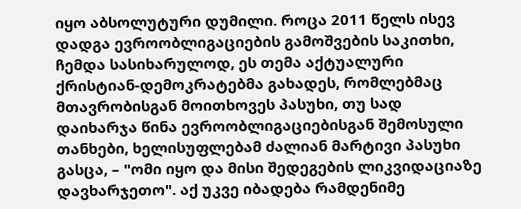იყო აბსოლუტური დუმილი. როცა 2011 წელს ისევ დადგა ევროობლიგაციების გამოშვების საკითხი, ჩემდა სასიხარულოდ, ეს თემა აქტუალური ქრისტიან-დემოკრატებმა გახადეს, რომლებმაც მთავრობისგან მოითხოვეს პასუხი, თუ სად დაიხარჯა წინა ევროობლიგაციებისგან შემოსული თანხები, ხელისუფლებამ ძალიან მარტივი პასუხი გასცა, – "ომი იყო და მისი შედეგების ლიკვიდაციაზე დავხარჯეთო". აქ უკვე იბადება რამდენიმე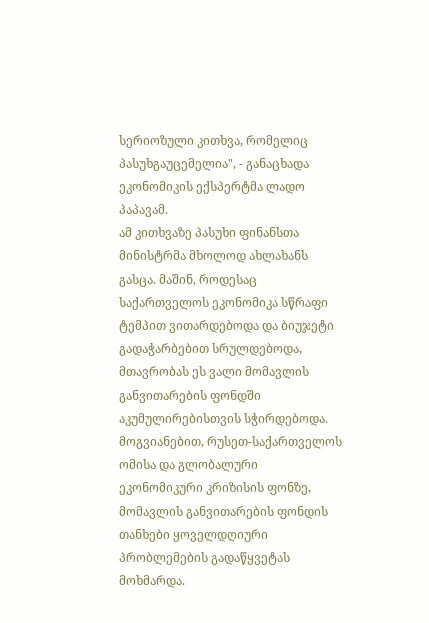სერიოზული კითხვა, რომელიც პასუხგაუცემელია", - განაცხადა ეკონომიკის ექსპერტმა ლადო პაპავამ.
ამ კითხვაზე პასუხი ფინანსთა მინისტრმა მხოლოდ ახლახანს გასცა. მაშინ, როდესაც საქართველოს ეკონომიკა სწრაფი ტემპით ვითარდებოდა და ბიუჯეტი გადაჭარბებით სრულდებოდა, მთავრობას ეს ვალი მომავლის განვითარების ფონდში აკუმულირებისთვის სჭირდებოდა. მოგვიანებით, რუსეთ-საქართველოს ომისა და გლობალური ეკონომიკური კრიზისის ფონზე, მომავლის განვითარების ფონდის თანხები ყოველდღიური პრობლემების გადაწყვეტას მოხმარდა.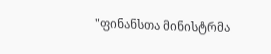"ფინანსთა მინისტრმა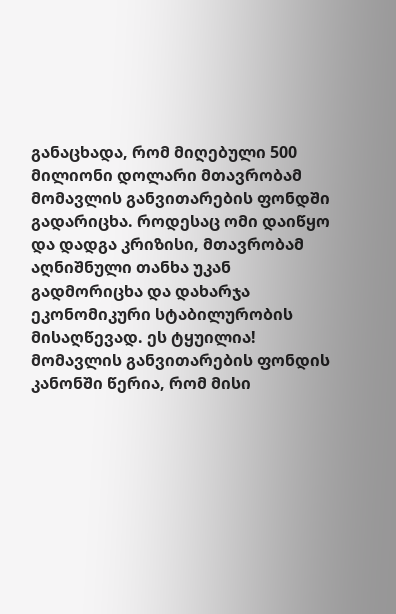განაცხადა, რომ მიღებული 500 მილიონი დოლარი მთავრობამ მომავლის განვითარების ფონდში გადარიცხა. როდესაც ომი დაიწყო და დადგა კრიზისი, მთავრობამ აღნიშნული თანხა უკან გადმორიცხა და დახარჯა ეკონომიკური სტაბილურობის მისაღწევად. ეს ტყუილია! მომავლის განვითარების ფონდის კანონში წერია, რომ მისი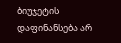ბიუჯეტის დაფინანსება არ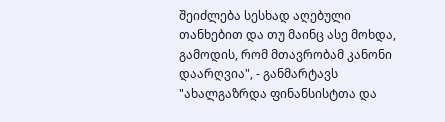შეიძლება სესხად აღებული თანხებით და თუ მაინც ასე მოხდა, გამოდის, რომ მთავრობამ კანონი დაარღვია", - განმარტავს "ახალგაზრდა ფინანსისტთა და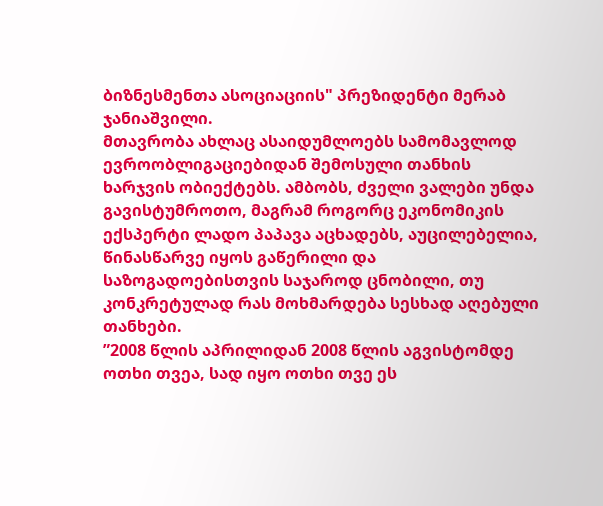ბიზნესმენთა ასოციაციის" პრეზიდენტი მერაბ ჯანიაშვილი.
მთავრობა ახლაც ასაიდუმლოებს სამომავლოდ ევროობლიგაციებიდან შემოსული თანხის ხარჯვის ობიექტებს. ამბობს, ძველი ვალები უნდა გავისტუმროთო, მაგრამ როგორც ეკონომიკის ექსპერტი ლადო პაპავა აცხადებს, აუცილებელია, წინასწარვე იყოს გაწერილი და საზოგადოებისთვის საჯაროდ ცნობილი, თუ კონკრეტულად რას მოხმარდება სესხად აღებული თანხები.
”2008 წლის აპრილიდან 2008 წლის აგვისტომდე ოთხი თვეა, სად იყო ოთხი თვე ეს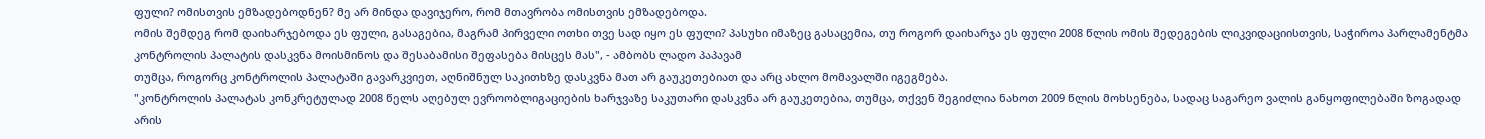ფული? ომისთვის ემზადებოდნენ? მე არ მინდა დავიჯერო, რომ მთავრობა ომისთვის ემზადებოდა.
ომის შემდეგ რომ დაიხარჯებოდა ეს ფული, გასაგებია, მაგრამ პირველი ოთხი თვე სად იყო ეს ფული? პასუხი იმაზეც გასაცემია, თუ როგორ დაიხარჯა ეს ფული 2008 წლის ომის შედეგების ლიკვიდაციისთვის, საჭიროა პარლამენტმა კონტროლის პალატის დასკვნა მოისმინოს და შესაბამისი შეფასება მისცეს მას", - ამბობს ლადო პაპავამ
თუმცა, როგორც კონტროლის პალატაში გავარკვიეთ, აღნიშნულ საკითხზე დასკვნა მათ არ გაუკეთებიათ და არც ახლო მომავალში იგეგმება.
"კონტროლის პალატას კონკრეტულად 2008 წელს აღებულ ევროობლიგაციების ხარჯვაზე საკუთარი დასკვნა არ გაუკეთებია, თუმცა, თქვენ შეგიძლია ნახოთ 2009 წლის მოხსენება, სადაც საგარეო ვალის განყოფილებაში ზოგადად არის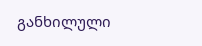განხილული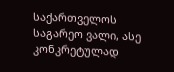საქართველოს საგარეო ვალი, ასე კონკრეტულად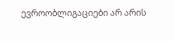ევროობლიგაციები არ არის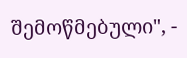შემოწმებული", -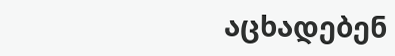აცხადებენ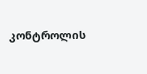კონტროლის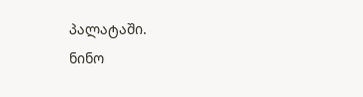პალატაში.
ნინო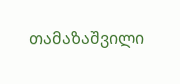თამაზაშვილი